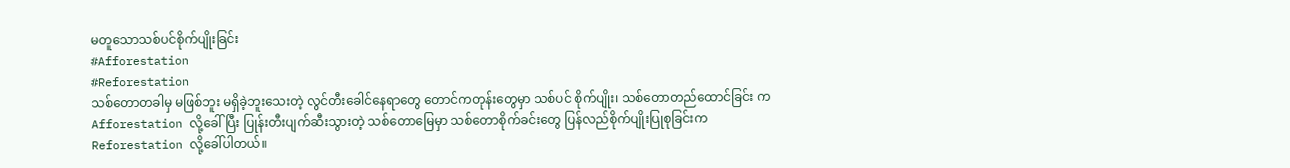မတူသောသစ်ပင်စိုက်ပျိုးခြင်း
#Afforestation
#Reforestation
သစ်တောတခါမှ မဖြစ်ဘူး မရှိခဲ့ဘူးသေးတဲ့ လွင်တီးခေါင်နေရာတွေ တောင်ကတုန်းတွေမှာ သစ်ပင် စိုက်ပျိုး၊ သစ်တောတည်ထောင်ခြင်း က Afforestation လို့ခေါ်ပြီး ပြုန်းတီးပျက်ဆီးသွားတဲ့ သစ်တောမြေမှာ သစ်တောစိုက်ခင်းတွေ ပြန်လည်စိုက်ပျိုးပြုစုခြင်းက Reforestation လို့ခေါ်ပါတယ်။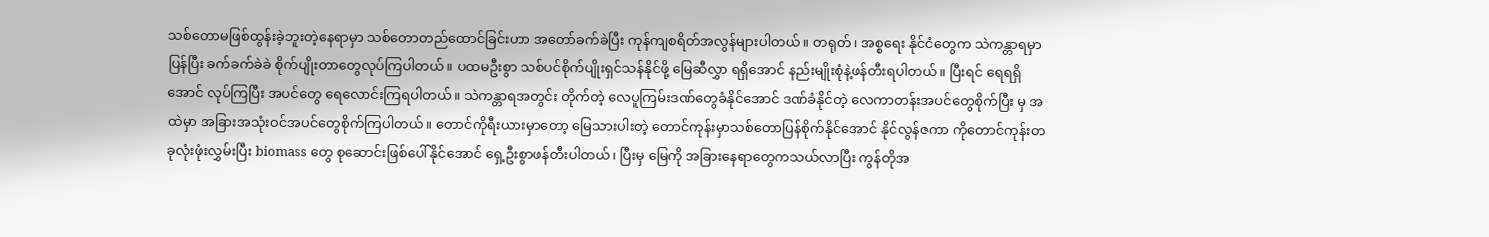သစ်တောမဖြစ်ထွန်းခဲ့ဘူးတဲ့နေရာမှာ သစ်တောတည်ထောင်ခြင်းဟာ အတော်ခက်ခဲပြီး ကုန်ကျစရိတ်အလွန်များပါတယ်။ တရုတ်၊ အစ္စရေး နိုင်ငံတွေက သဲကန္တာရမှာ ပြန်ပြီး ခက်ခက်ခဲခဲ စိုက်ပျိုးတာတွေလုပ်ကြပါတယ်။ ပထမဦးစွာ သစ်ပင်စိုက်ပျိုးရှင်သန်နိုင်ဖို့ မြေဆီလွှာ ရရှိအောင် နည်းမျိုးစုံနဲ့ဖန်တီးရပါတယ်။ ပြီးရင် ရေရရှိအောင် လုပ်ကြပြီး အပင်တွေ ရေလောင်းကြရပါတယ်။ သဲကန္တာရအတွင်း တိုက်တဲ့ လေပူကြမ်းဒဏ်တွေခံနိုင်အောင် ဒဏ်ခံနိုင်တဲ့ လေကာတန်းအပင်တွေစိုက်ပြီး မှ အထဲမှာ အခြားအသုံးဝင်အပင်တွေစိုက်ကြပါတယ်။ တောင်ကိုရီးယားမှာတော့ မြေသားပါးတဲ့ တောင်ကုန်းမှာသစ်တောပြန်စိုက်နိုင်အောင် နိုင်လွန်ဇကာ ကိုတောင်ကုန်းတခုလုံးဖုံးလွှမ်းပြီး biomass တွေ စုဆောင်းဖြစ်ပေါ်နိုင်အောင် ရှေ့ဦးစွာဖန်တီးပါတယ်၊ ပြီးမှ မြေကို အခြားနေရာတွေကသယ်လာပြီး ကွန်တိုအ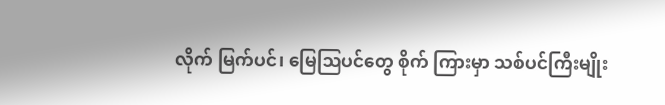လိုက် မြက်ပင်၊ မြေဩပင်တွေ စိုက် ကြားမှာ သစ်ပင်ကြီးမျိုး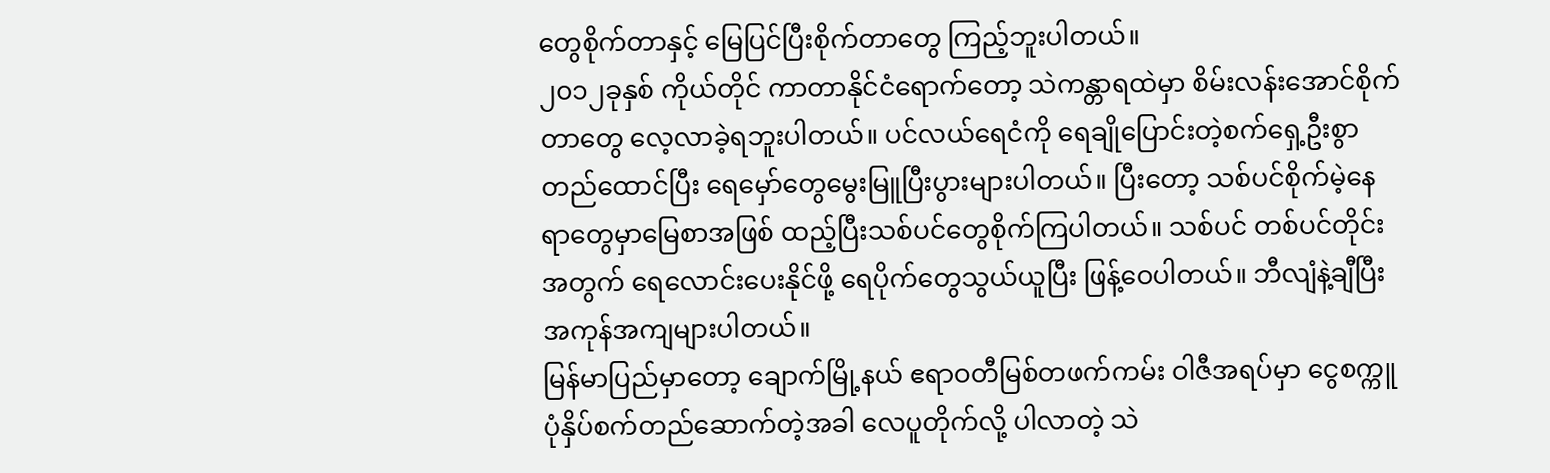တွေစိုက်တာနှင့် မြေပြင်ပြီးစိုက်တာတွေ ကြည့်ဘူးပါတယ်။
၂၀၁၂ခုနှစ် ကိုယ်တိုင် ကာတာနိုင်ငံရောက်တော့ သဲကန္တာရထဲမှာ စိမ်းလန်းအောင်စိုက်တာတွေ လေ့လာခဲ့ရဘူးပါတယ်။ ပင်လယ်ရေငံကို ရေချိုပြောင်းတဲ့စက်ရှေ့ဦးစွာတည်ထောင်ပြီး ရေမှော်တွေမွေးမြူပြီးပွားများပါတယ်။ ပြီးတော့ သစ်ပင်စိုက်မဲ့နေရာတွေမှာမြေစာအဖြစ် ထည့်ပြီးသစ်ပင်တွေစိုက်ကြပါတယ်။ သစ်ပင် တစ်ပင်တိုင်းအတွက် ရေလောင်းပေးနိုင်ဖို့ ရေပိုက်တွေသွယ်ယူပြီး ဖြန့်ဝေပါတယ်။ ဘီလျံနဲ့ချီပြီးအကုန်အကျများပါတယ်။
မြန်မာပြည်မှာတော့ ချောက်မြို့နယ် ဧရာဝတီမြစ်တဖက်ကမ်း ဝါဇီအရပ်မှာ ငွေစက္ကူပုံနှိပ်စက်တည်ဆောက်တဲ့အခါ လေပူတိုက်လို့ ပါလာတဲ့ သဲ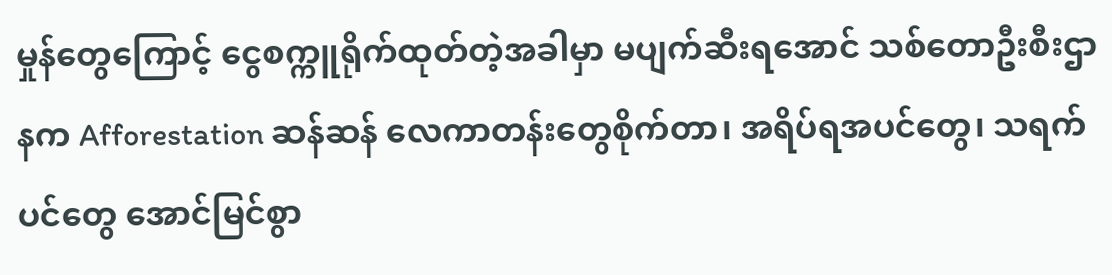မှုန်တွေကြောင့် ငွေစက္ကူရိုက်ထုတ်တဲ့အခါမှာ မပျက်ဆီးရအောင် သစ်တောဦးစီးဌာနက Afforestation ဆန်ဆန် လေကာတန်းတွေစိုက်တာ၊ အရိပ်ရအပင်တွေ၊ သရက်ပင်တွေ အောင်မြင်စွာ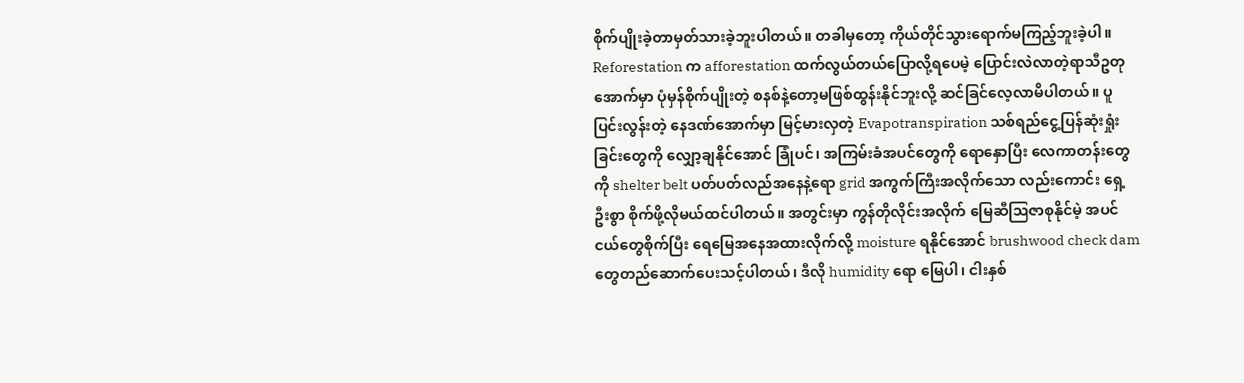စိုက်ပျိုးခဲ့တာမှတ်သားခဲ့ဘူးပါတယ်။ တခါမှတော့ ကိုယ်တိုင်သွားရောက်မကြည့်ဘူးခဲ့ပါ။
Reforestation က afforestation ထက်လွယ်တယ်ပြောလို့ရပေမဲ့ ပြောင်းလဲလာတဲ့ရာသီဥတုအောက်မှာ ပုံမှန်စိုက်ပျိုးတဲ့ စနစ်နဲ့တော့မဖြစ်ထွန်းနိုင်ဘူးလို့ ဆင်ခြင်လေ့လာမိပါတယ်။ ပူပြင်းလွန်းတဲ့ နေဒဏ်အောက်မှာ မြင့်မားလှတဲ့ Evapotranspiration သစ်ရည်ငွေ့ပြန်ဆုံးရှုံးခြင်းတွေကို လျှော့ချနိုင်အောင် ခြုံပင်၊ အကြမ်းခံအပင်တွေကို ရောနှောပြီး လေကာတန်းတွေကို shelter belt ပတ်ပတ်လည်အနေနဲ့ရော grid အကွက်ကြီးအလိုက်သော လည်းကောင်း ရှေ့ဦးစွာ စိုက်ဖို့လိုမယ်ထင်ပါတယ်။ အတွင်းမှာ ကွန်တိုလိုင်းအလိုက် မြေဆီဩဇာစုနိုင်မဲ့ အပင်ငယ်တွေစိုက်ပြီး ရေမြေအနေအထားလိုက်လို့ moisture ရနိုင်အောင် brushwood check dam တွေတည်ဆောက်ပေးသင့်ပါတယ်၊ ဒီလို humidity ရော မြေပါ၊ ငါးနှစ်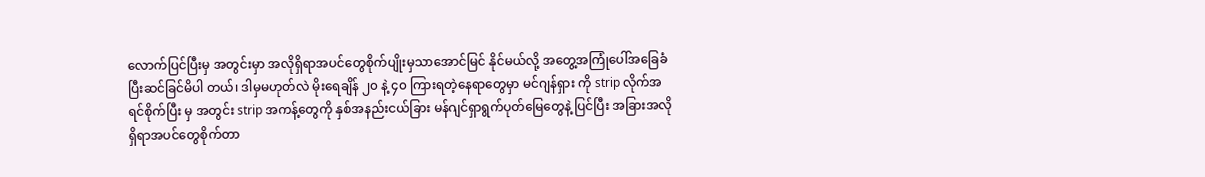လောက်ပြင်ပြီးမှ အတွင်းမှာ အလိုရှိရာအပင်တွေစိုက်ပျိုးမှသာအောင်မြင် နိုင်မယ်လို့ အတွေ့အကြုံပေါ်အခြေခံပြီးဆင်ခြင်မိပါ တယ်၊ ဒါမှမဟုတ်လဲ မိုးရေချိန် ၂၀ နဲ့ ၄၀ ကြားရတဲ့နေရာတွေမှာ မင်ဂျန်ရှား ကို strip လိုက်အရင်စိုက်ပြီး မှ အတွင်း strip အကန့်တွေကို နှစ်အနည်းငယ်ခြား မန်ဂျင်ရှာရွက်ပုတ်မြေတွေနဲ့ ပြင်ပြီး အခြားအလိုရှိရာအပင်တွေစိုက်တာ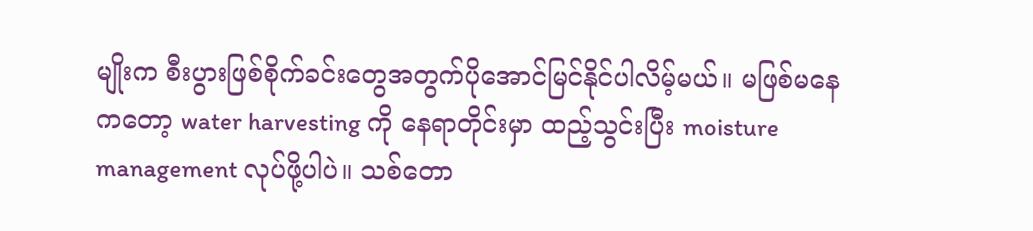မျိုးက စီးပွားဖြစ်စိုက်ခင်းတွေအတွက်ပိုအောင်မြင်နိုင်ပါလိမ့်မယ်။ မဖြစ်မနေကတော့ water harvesting ကို နေရာတိုင်းမှာ ထည့်သွင်းပြီး moisture management လုပ်ဖို့ပါပဲ။ သစ်တော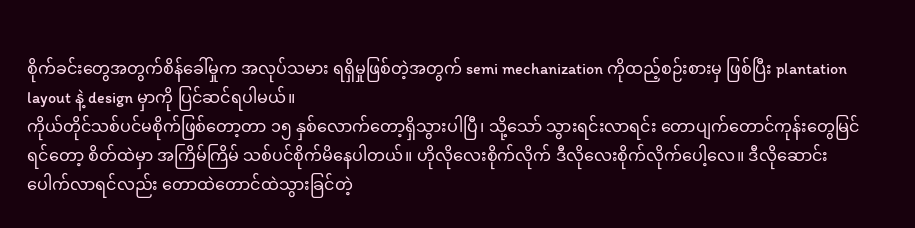စိုက်ခင်းတွေအတွက်စိန်ခေါ်မှုက အလုပ်သမား ရရှိမှုဖြစ်တဲ့အတွက် semi mechanization ကိုထည့်စဉ်းစားမှ ဖြစ်ပြီး plantation layout နဲ့ design မှာကို ပြင်ဆင်ရပါမယ်။
ကိုယ်တိုင်သစ်ပင်မစိုက်ဖြစ်တော့တာ ၁၅ နှစ်လောက်တော့ရှိသွားပါပြီ၊ သို့သော် သွားရင်းလာရင်း တောပျက်တောင်ကုန်းတွေမြင်ရင်တော့ စိတ်ထဲမှာ အကြိမ်ကြိမ် သစ်ပင်စိုက်မိနေပါတယ်။ ဟိုလိုလေးစိုက်လိုက် ဒီလိုလေးစိုက်လိုက်ပေါ့လေ။ ဒီလိုဆောင်းပေါက်လာရင်လည်း တောထဲတောင်ထဲသွားခြင်တဲ့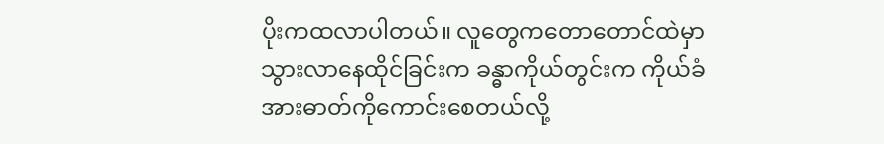ပိုးကထလာပါတယ်။ လူတွေကတောတောင်ထဲမှာ သွားလာနေထိုင်ခြင်းက ခန္ဓာကိုယ်တွင်းက ကိုယ်ခံအားဓာတ်ကိုကောင်းစေတယ်လို့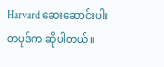Harvard ဆေးဆောင်းပါးတပုဒ်က ဆိုပါတယ်။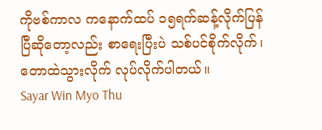ကိုဗစ်ကာလ ကနောက်ထပ် ၁၅ရက်ဆန့်လိုက်ပြန်ပြီဆိုတော့လည်း စာရေးပြီးပဲ သစ်ပင်စိုက်လိုက်၊ တောထဲသွားလိုက် လုပ်လိုက်ပါတယ်။
Sayar Win Myo Thu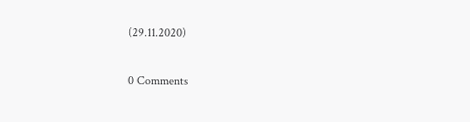(29.11.2020)

0 Comments